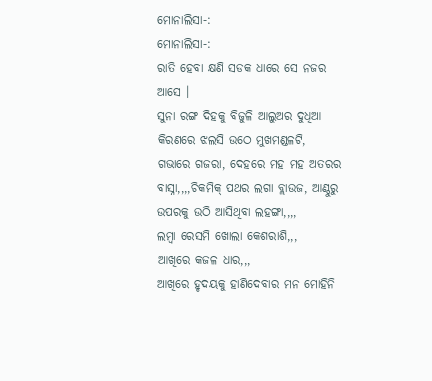ମୋନାଲିସା-:
ମୋନାଲିସା-:
ରାତି ହେବା କ୍ଷଣି ସଡକ ଧାରେ ସେ ନଜର ଆସେ ।
ସୁନା ରଙ୍ଗ ଦିହକୁ ବିଜୁଳି ଆଲୁଅର ଦୁଧିଆ କିରଣରେ ଝଲସି ଉଠେ ମୁଖମଣ୍ଡଳଟି, ଗଭାରେ ଗଜରା, ଦେହରେ ମହ ମହ ଅତରର ବାସ୍ନା,,,,ଚିକମିକ୍ ପଥର ଲଗା ବ୍ଲାଉଜ, ଆଣ୍ଠୁରୁ ଉପରକୁ ଉଠି ଆସିଥିବା ଲହଙ୍ଗା,,,,
ଲମ୍ବା ରେସମି ଖୋଲା କେଶରାଶି,,,
ଆଖିରେ କଜଳ ଧାର,,,
ଆଖିରେ ହୃଦୟକୁ ହାଣିଦେବାର ମନ ମୋହିନି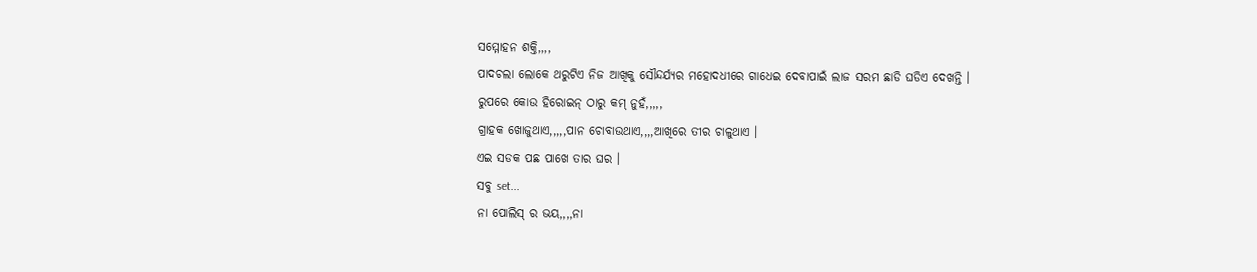ସମ୍ମୋହନ ଶକ୍ତି,,,,
ପାଦଚଲା ଲୋକେ ଥରୁଟିଏ ନିଜ ଆଖିକୁ ସୌନ୍ଦର୍ଯ୍ୟର ମହୋଦଧୀରେ ଗାଧେଇ ଦେବାପାଇଁ ଲାଜ ସରମ ଛାଡି ଘଡିଏ ଦେଖନ୍ତି ।
ରୁପରେ କୋଉ ହିରୋଇନ୍ ଠାରୁ କମ୍ ନୁହଁ,,,,,
ଗ୍ରାହକ ଖୋଜୁଥାଏ,,,,,ପାନ ଚୋବାଉଥାଏ,,,,ଆଖିରେ ତୀର ଚାଳୁଥାଏ ।
ଏଇ ସଡକ ପଛ ପାଖେ ତାର ଘର ।
ସବୁ set...
ନା ପୋଲିସ୍ ର ଭୟ,,,,ନା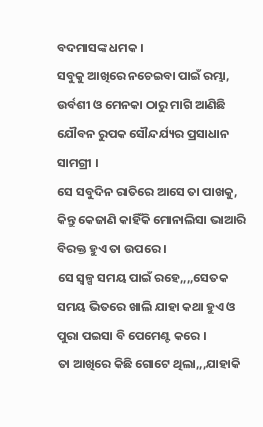ବଦମାସଙ୍କ ଧମକ ।
ସବୁକୁ ଆଖିରେ ନଚେଇବା ପାଇଁ ରମ୍ଭା, ଉର୍ବଶୀ ଓ ମେନକା ଠାରୁ ମାଗି ଆଣିଛି ଯୌବନ ରୁପକ ସୌନ୍ଦର୍ଯ୍ୟର ପ୍ରସାଧାନ ସାମଗ୍ରୀ ।
ସେ ସବୁଦିନ ରାତିରେ ଆସେ ତା ପାଖକୁ, କିନ୍ତୁ କେଜାଣି କାହିଁକି ମୋନାଲିସା ଭାଆରି ବିରକ୍ତ ହୁଏ ତା ଉପରେ ।
ସେ ସ୍ବଳ୍ପ ସମୟ ପାଇଁ ରହେ,,,,ସେତକ ସମୟ ଭିତରେ ଖାଲି ଯାହା କଥା ହୁଏ ଓ ପୁରା ପଇସା ବି ପେମେଣ୍ଟ କରେ ।
ତା ଆଖିରେ କିଛି ଗୋଟେ ଥିଲା,,,ଯାହାକି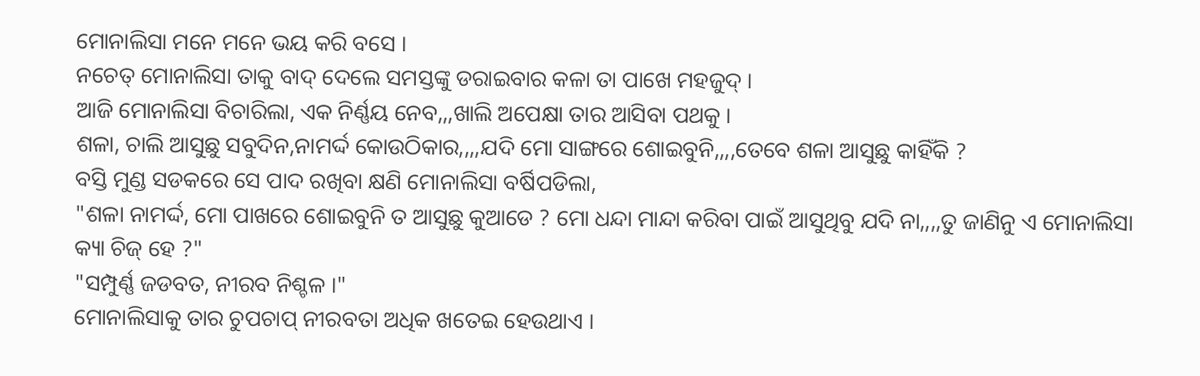ମୋନାଲିସା ମନେ ମନେ ଭୟ କରି ବସେ ।
ନଚେତ୍ ମୋନାଲିସା ତାକୁ ବାଦ୍ ଦେଲେ ସମସ୍ତଙ୍କୁ ଡରାଇବାର କଳା ତା ପାଖେ ମହଜୁଦ୍ ।
ଆଜି ମୋନାଲିସା ବିଚାରିଲା, ଏକ ନିର୍ଣ୍ଣୟ ନେବ,,,ଖାଲି ଅପେକ୍ଷା ତାର ଆସିବା ପଥକୁ ।
ଶଳା, ଚାଲି ଆସୁଛୁ ସବୁଦିନ,ନାମର୍ଦ୍ଦ କୋଉଠିକାର,,,,ଯଦି ମୋ ସାଙ୍ଗରେ ଶୋଇବୁନି,,,,ତେବେ ଶଳା ଆସୁଛୁ କାହିଁକି ?
ବସ୍ତି ମୁଣ୍ଡ ସଡକରେ ସେ ପାଦ ରଖିବା କ୍ଷଣି ମୋନାଲିସା ବର୍ଷିପଡିଲା,
"ଶଳା ନାମର୍ଦ୍ଦ, ମୋ ପାଖରେ ଶୋଇବୁନି ତ ଆସୁଛୁ କୁଆଡେ ? ମୋ ଧନ୍ଦା ମାନ୍ଦା କରିବା ପାଇଁ ଆସୁଥିବୁ ଯଦି ନା,,,,ତୁ ଜାଣିନୁ ଏ ମୋନାଲିସା କ୍ୟା ଚିଜ୍ ହେ ?"
"ସମ୍ପୁର୍ଣ୍ଣ ଜଡବତ, ନୀରବ ନିଶ୍ଚଳ ।"
ମୋନାଲିସାକୁ ତାର ଚୁପଚାପ୍ ନୀରବତା ଅଧିକ ଖତେଇ ହେଉଥାଏ ।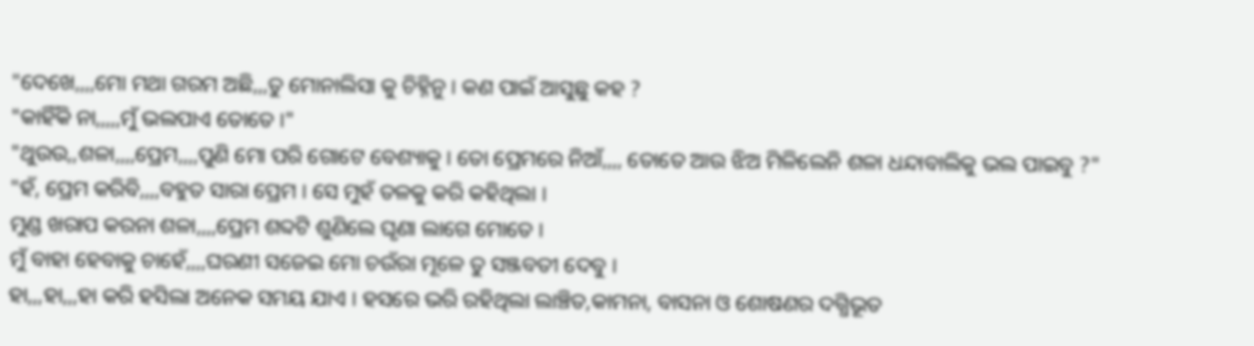"ଦେଖେ,,,,ମୋ ମଥା ଗରମ ଅଛି,,,ତୁ ମୋନାଲିସା କୁ ଚିହ୍ନିନୁ । କଣ ପାଇଁ ଆସୁଛୁ କହ ?
"କାହିଁକି ନା,,,,,ମୁଁ ଭଲପାଏ ତୋତେ ।"
"ଥୁଉଉ,,ଶଳା,,,,ପ୍ରେମ,,,,ପୁଣି ମୋ ପରି ଗୋଟେ ବେଶ୍ୟାକୁ । ତୋ ପ୍ରେମରେ ନିଆଁ,,,, ତୋତେ ଆଉ ଝିଅ ମିଳିଲେନି ଶଳା ଧନ୍ଦାବାଲିକୁ ଭଲ ପାଇବୁ ?"
"ହଁ, ପ୍ରେମ କରିବି,,,,ବହୁତ ସାରା ପ୍ରେମ । ସେ ମୁହଁ ତଳକୁ କରି କହିଥିଲା ।
ମୁଣ୍ଡ ଖରାପ କରନା ଶଳା,,,,ପ୍ରେମ ଶବ୍ଦଟି ଶୁଣିଲେ ଘୃଣା ଲାଗେ ମୋତେ ।
ମୁଁ ବାହା ହେବାକୁ ଚାହେଁ,,,,ଘରଣୀ ସଜେଇ ମୋ ଚଉଁରା ମୂଳେ ତୁ ସଞ୍ଜବତୀ ଦେବୁ ।
ହା,,,ହା,,,ହା କରି ହସିଲା ଅନେକ ସମୟ ଯାଏ । ହସରେ ଭରି ରହିଥିଲା ଲାଞ୍ଚିତ,କାମନା, ବାସନା ଓ ଶୋଷଣର ଦଗ୍ଧିଭୂତ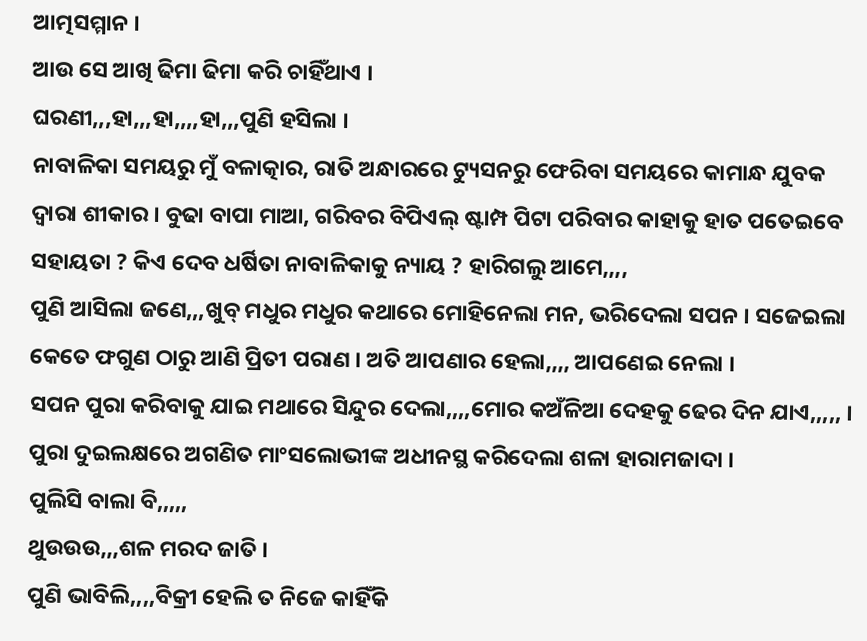ଆତ୍ମସମ୍ମାନ ।
ଆଉ ସେ ଆଖି ଢିମା ଢିମା କରି ଚାହିଁଥାଏ ।
ଘରଣୀ,,,ହା,,,ହା,,,,ହା,,,ପୁଣି ହସିଲା ।
ନାବାଳିକା ସମୟରୁ ମୁଁ ବଳାତ୍କାର, ରାତି ଅନ୍ଧାରରେ ଟ୍ୟୁସନରୁ ଫେରିବା ସମୟରେ କାମାନ୍ଧ ଯୁବକ ଦ୍ବାରା ଶୀକାର । ବୁଢା ବାପା ମାଆ, ଗରିବର ବିପିଏଲ୍ ଷ୍ଟାମ୍ପ ପିଟା ପରିବାର କାହାକୁ ହାତ ପତେଇବେ ସହାୟତା ? କିଏ ଦେବ ଧର୍ଷିତା ନାବାଳିକାକୁ ନ୍ୟାୟ ? ହାରିଗଲୁ ଆମେ,,,,
ପୁଣି ଆସିଲା ଜଣେ,,,ଖୁବ୍ ମଧୁର ମଧୁର କଥାରେ ମୋହିନେଲା ମନ, ଭରିଦେଲା ସପନ । ସଜେଇଲା କେତେ ଫଗୁଣ ଠାରୁ ଆଣି ପ୍ରିତୀ ପରାଣ । ଅତି ଆପଣାର ହେଲା,,,, ଆପଣେଇ ନେଲା ।
ସପନ ପୁରା କରିବାକୁ ଯାଇ ମଥାରେ ସିନ୍ଦୁର ଦେଲା,,,,ମୋର କଅଁଳିଆ ଦେହକୁ ଢେର ଦିନ ଯାଏ,,,,, । ପୁରା ଦୁଇଲକ୍ଷରେ ଅଗଣିତ ମାଂସଲୋଭୀଙ୍କ ଅଧୀନସ୍ଥ କରିଦେଲା ଶଳା ହାରାମଜାଦା ।
ପୁଲିସି ବାଲା ବି,,,,,
ଥୁଉଉଉ,,,ଶଳ ମରଦ ଜାତି ।
ପୁଣି ଭାବିଲି,,,,ବିକ୍ରୀ ହେଲି ତ ନିଜେ କାହିଁକି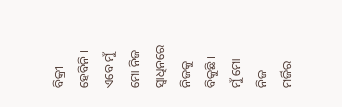ବିକ୍ରୀ ହେବିନି ।
ଏବେ ମୁଁ ମୋ ନିଜ ସ୍ବାଧିନରେ ନିଜକୁ ବିକୁଛି ।
ମୁଁ ମୋ ନିଜ ମର୍ଜିର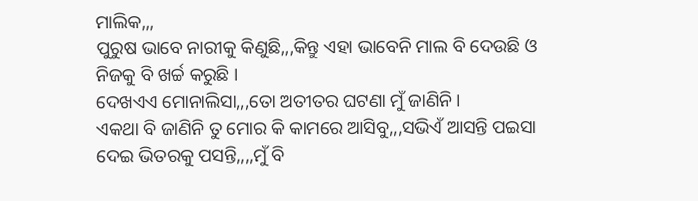ମାଲିକ,,,
ପୁରୁଷ ଭାବେ ନାରୀକୁ କିଣୁଛି,,,କିନ୍ତୁ ଏହା ଭାବେନି ମାଲ ବି ଦେଉଛି ଓ ନିଜକୁ ବି ଖର୍ଚ୍ଚ କରୁଛି ।
ଦେଖଏଏ ମୋନାଲିସା,,,ତୋ ଅତୀତର ଘଟଣା ମୁଁ ଜାଣିନି ।
ଏକଥା ବି ଜାଣିନି ତୁ ମୋର କି କାମରେ ଆସିବୁ,,,ସଭିଏଁ ଆସନ୍ତି ପଇସା ଦେଇ ଭିତରକୁ ପସନ୍ତି,,,,ମୁଁ ବି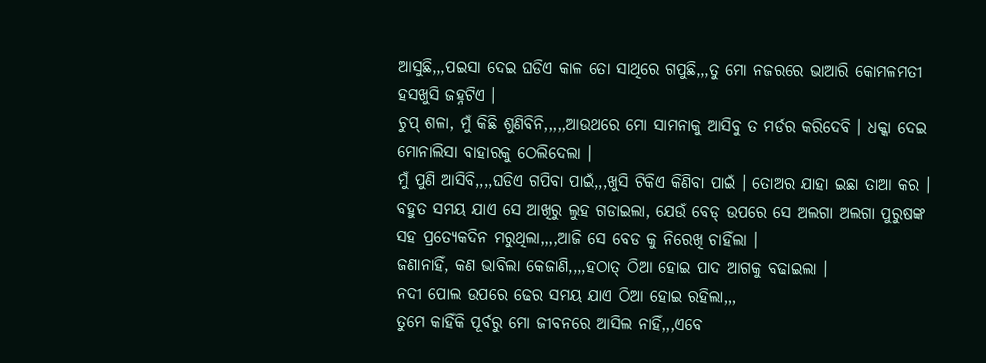ଆସୁଛି,,,ପଇସା ଦେଇ ଘଡିଏ କାଳ ତୋ ସାଥିରେ ଗପୁଛି,,,ତୁ ମୋ ନଜରରେ ଭାଆରି କୋମଳମତୀ ହସଖୁସି ଜହ୍ନଟିଏ ।
ଚୁପ୍ ଶଳା, ମୁଁ କିଛି ଶୁଣିବିନି,,,,,ଆଉଥରେ ମୋ ସାମନାକୁ ଆସିବୁ ତ ମର୍ଡର କରିଦେବି । ଧକ୍କା ଦେଇ ମୋନାଲିସା ବାହାରକୁ ଠେଲିଦେଲା ।
ମୁଁ ପୁଣି ଆସିବି,,,,ଘଡିଏ ଗପିବା ପାଇଁ,,,ଖୁସି ଟିକିଏ କିଣିବା ପାଇଁ । ତୋଅର ଯାହା ଇଛା ତାଆ କର ।
ବହୁତ ସମୟ ଯାଏ ସେ ଆଖିରୁ ଲୁହ ଗଡାଇଲା, ଯେଉଁ ବେଡ୍ ଉପରେ ସେ ଅଲଗା ଅଲଗା ପୁରୁଷଙ୍କ ସହ ପ୍ରତ୍ୟେକଦିନ ମରୁଥିଲା,,,,ଆଜି ସେ ବେଡ କୁ ନିରେଖି ଚାହିଁଲା ।
ଜଣାନାହିଁ, କଣ ଭାବିଲା କେଜାଣି,,,,ହଠାତ୍ ଠିଆ ହୋଇ ପାଦ ଆଗକୁ ବଢାଇଲା ।
ନଦୀ ପୋଲ ଉପରେ ଢେର ସମୟ ଯାଏ ଠିଆ ହୋଇ ରହିଲା,,,
ତୁମେ କାହିଁକି ପୂର୍ବରୁ ମୋ ଜୀବନରେ ଆସିଲ ନାହିଁ,,,ଏବେ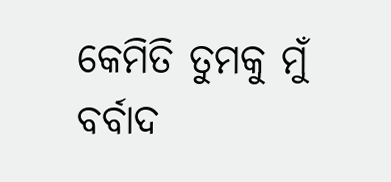କେମିତି ତୁମକୁ ମୁଁ ବର୍ବାଦ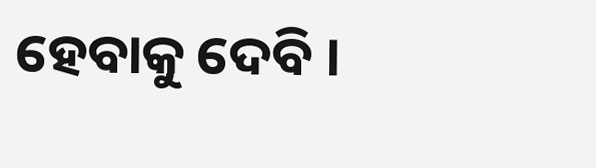ହେବାକୁ ଦେବି ।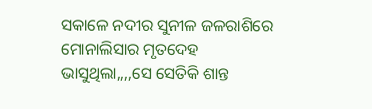ସକାଳେ ନଦୀର ସୁନୀଳ ଜଳରାଶିରେ ମୋନାଲିସାର ମୃତଦେହ ଭାସୁଥିଲା,,,,ସେ ସେତିକି ଶାନ୍ତ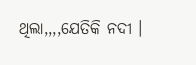ଥିଲା,,,,ଯେତିକି ନଦୀ ।